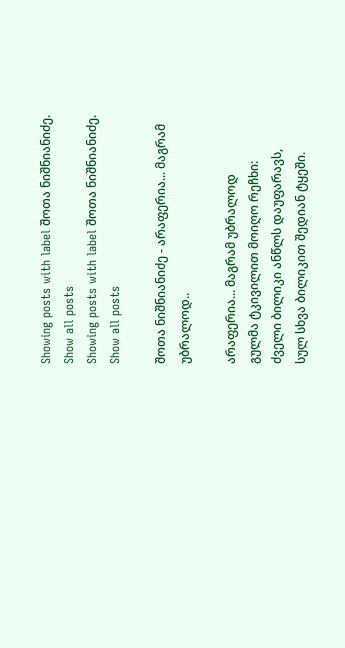Showing posts with label შოთა ნიშნიანიძე. Show all posts
Showing posts with label შოთა ნიშნიანიძე. Show all posts

შოთა ნიშნიანიძე - არაფერია... მაგრამ უბრალოდ..

არაფერია... მაგრამ უბრალოდ
გულმა ტკივილით მოიღო რეჩხი:
ძველი ბილიკი ანწლს დაუფარავს,
სულ სხვა ბილიკით შედიან ტყეში.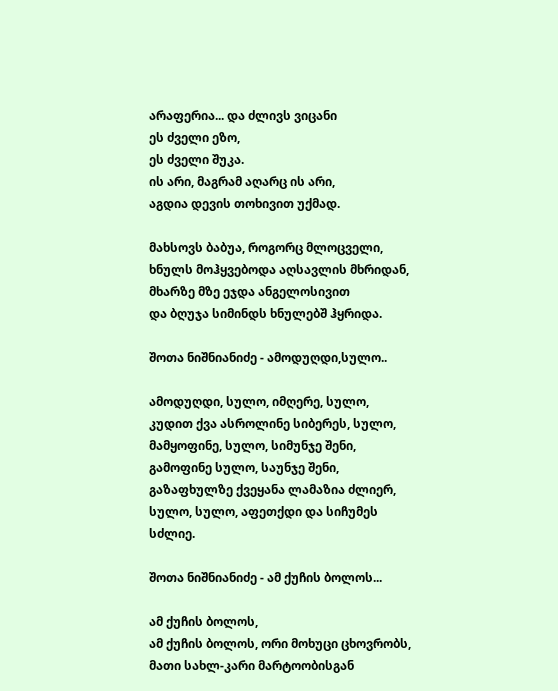არაფერია... და ძლივს ვიცანი
ეს ძველი ეზო,
ეს ძველი შუკა.
ის არი, მაგრამ აღარც ის არი,
აგდია დევის თოხივით უქმად.

მახსოვს ბაბუა, როგორც მლოცველი,
ხნულს მოჰყვებოდა აღსავლის მხრიდან,
მხარზე მზე ეჯდა ანგელოსივით
და ბღუჯა სიმინდს ხნულებშ ჰყრიდა.

შოთა ნიშნიანიძე - ამოდუღდი,სულო..

ამოდუღდი, სულო, იმღერე, სულო,
კუდით ქვა ასროლინე სიბერეს, სულო,
მამყოფინე, სულო, სიმუნჯე შენი,
გამოფინე სულო, საუნჯე შენი,
გაზაფხულზე ქვეყანა ლამაზია ძლიერ,
სულო, სულო, აფეთქდი და სიჩუმეს სძლიე.

შოთა ნიშნიანიძე - ამ ქუჩის ბოლოს...

ამ ქუჩის ბოლოს,
ამ ქუჩის ბოლოს, ორი მოხუცი ცხოვრობს,
მათი სახლ-კარი მარტოობისგან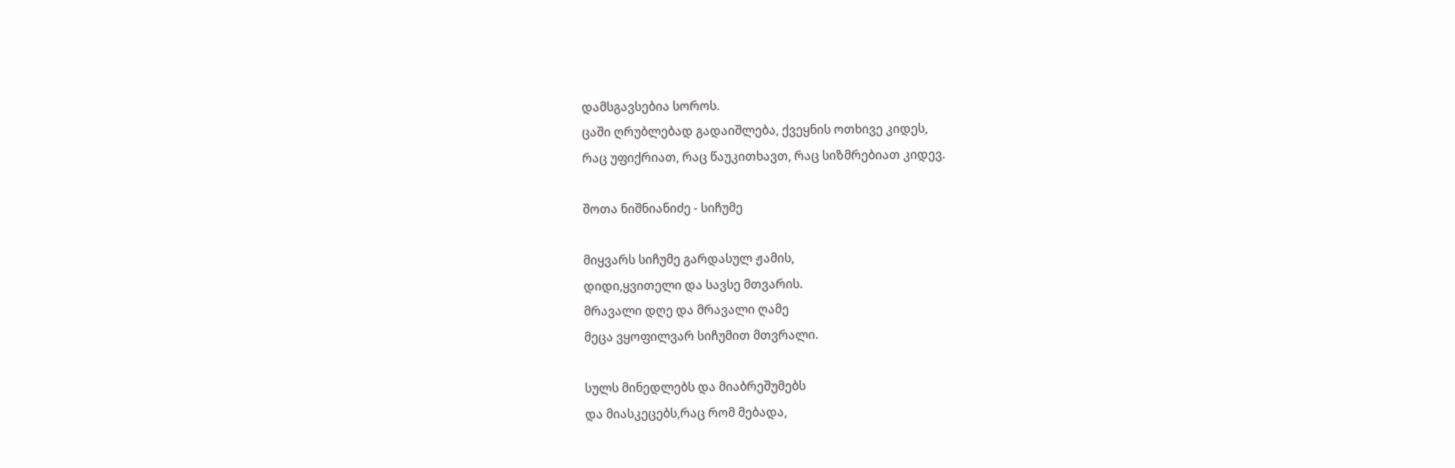დამსგავსებია სოროს.
ცაში ღრუბლებად გადაიშლება, ქვეყნის ოთხივე კიდეს,
რაც უფიქრიათ, რაც წაუკითხავთ, რაც სიზმრებიათ კიდევ.

შოთა ნიშნიანიძე - სიჩუმე

მიყვარს სიჩუმე გარდასულ ჟამის,
დიდი,ყვითელი და სავსე მთვარის.
მრავალი დღე და მრავალი ღამე
მეცა ვყოფილვარ სიჩუმით მთვრალი.

სულს მინედლებს და მიაბრეშუმებს
და მიასკეცებს,რაც რომ მებადა,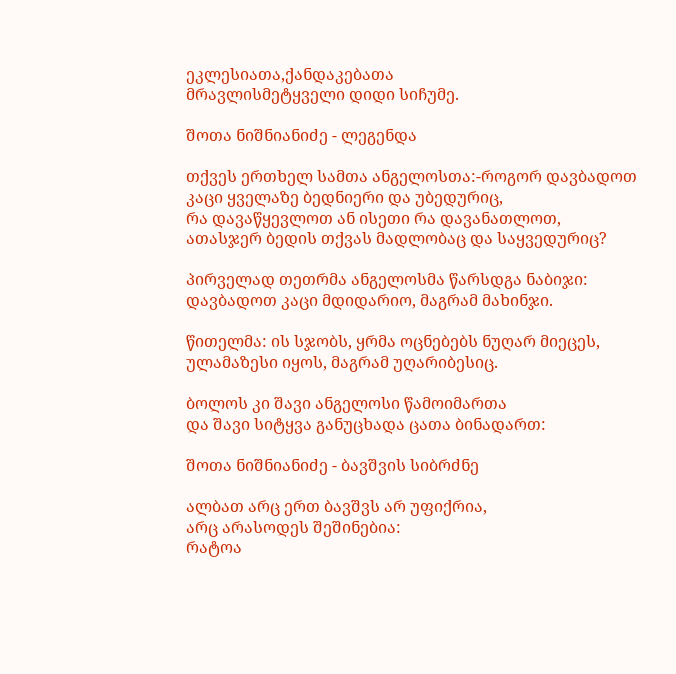ეკლესიათა,ქანდაკებათა
მრავლისმეტყველი დიდი სიჩუმე.

შოთა ნიშნიანიძე - ლეგენდა

თქვეს ერთხელ სამთა ანგელოსთა:-როგორ დავბადოთ
კაცი ყველაზე ბედნიერი და უბედურიც,
რა დავაწყევლოთ ან ისეთი რა დავანათლოთ,
ათასჯერ ბედის თქვას მადლობაც და საყვედურიც?

პირველად თეთრმა ანგელოსმა წარსდგა ნაბიჯი:
დავბადოთ კაცი მდიდარიო, მაგრამ მახინჯი.

წითელმა: ის სჯობს, ყრმა ოცნებებს ნუღარ მიეცეს,
ულამაზესი იყოს, მაგრამ უღარიბესიც.

ბოლოს კი შავი ანგელოსი წამოიმართა
და შავი სიტყვა განუცხადა ცათა ბინადართ:

შოთა ნიშნიანიძე - ბავშვის სიბრძნე

ალბათ არც ერთ ბავშვს არ უფიქრია,
არც არასოდეს შეშინებია:
რატოა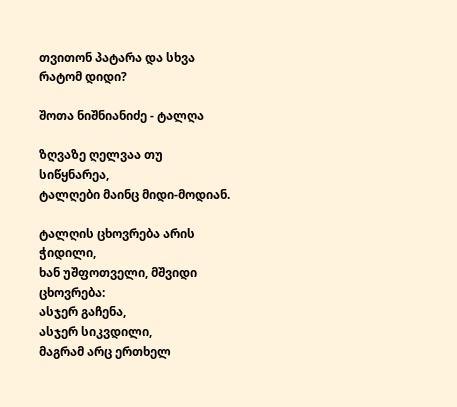თვითონ პატარა და სხვა რატომ დიდი?

შოთა ნიშნიანიძე - ტალღა

ზღვაზე ღელვაა თუ სიწყნარეა,
ტალღები მაინც მიდი-მოდიან.

ტალღის ცხოვრება არის ჭიდილი,
ხან უშფოთველი, მშვიდი ცხოვრება:
ასჯერ გაჩენა,
ასჯერ სიკვდილი,
მაგრამ არც ერთხელ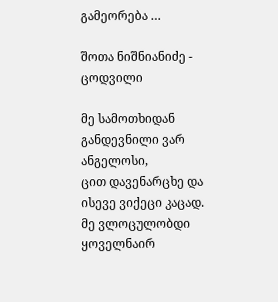გამეორება …

შოთა ნიშნიანიძე - ცოდვილი

მე სამოთხიდან განდევნილი ვარ ანგელოსი,
ცით დავენარცხე და ისევე ვიქეცი კაცად.
მე ვლოცულობდი ყოველნაირ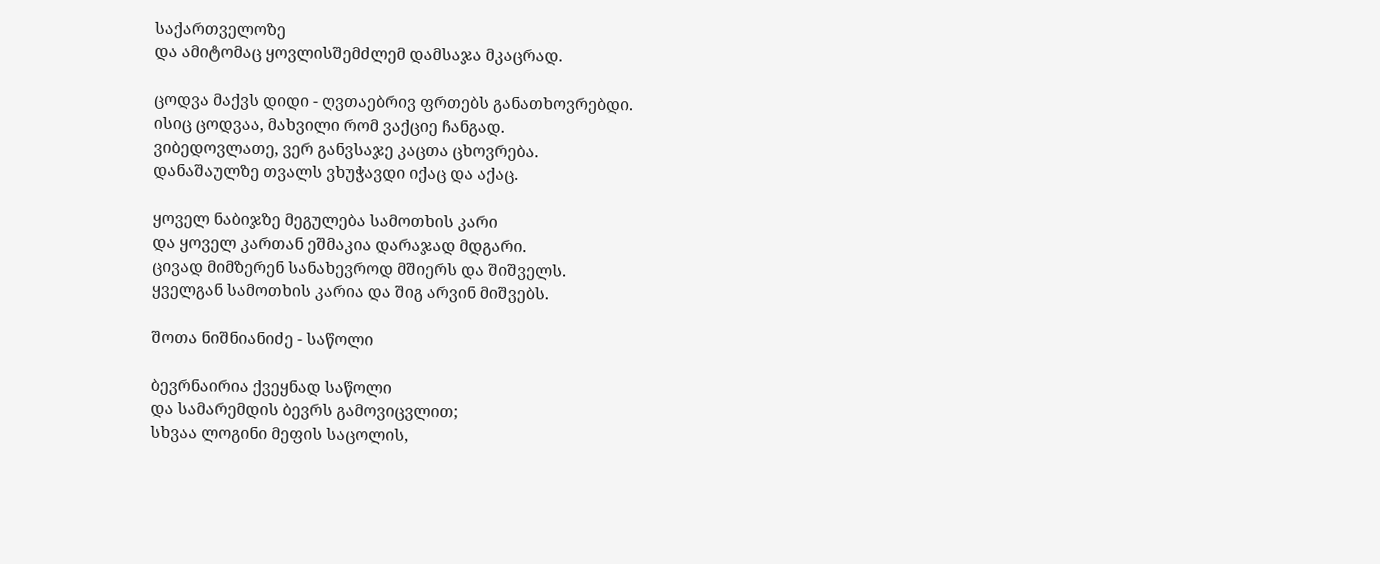საქართველოზე
და ამიტომაც ყოვლისშემძლემ დამსაჯა მკაცრად.

ცოდვა მაქვს დიდი - ღვთაებრივ ფრთებს განათხოვრებდი.
ისიც ცოდვაა, მახვილი რომ ვაქციე ჩანგად.
ვიბედოვლათე, ვერ განვსაჯე კაცთა ცხოვრება.
დანაშაულზე თვალს ვხუჭავდი იქაც და აქაც.

ყოველ ნაბიჯზე მეგულება სამოთხის კარი
და ყოველ კართან ეშმაკია დარაჯად მდგარი.
ცივად მიმზერენ სანახევროდ მშიერს და შიშველს.
ყველგან სამოთხის კარია და შიგ არვინ მიშვებს.

შოთა ნიშნიანიძე - საწოლი

ბევრნაირია ქვეყნად საწოლი
და სამარემდის ბევრს გამოვიცვლით;
სხვაა ლოგინი მეფის საცოლის,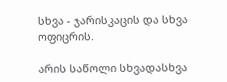სხვა - ჯარისკაცის და სხვა ოფიცრის.

არის საწოლი სხვადასხვა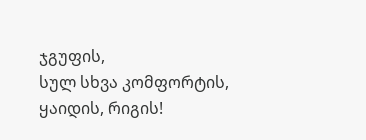ჯგუფის,
სულ სხვა კომფორტის, ყაიდის, რიგის!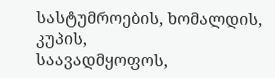სასტუმროების, ხომალდის, კუპის,
საავადმყოფოს,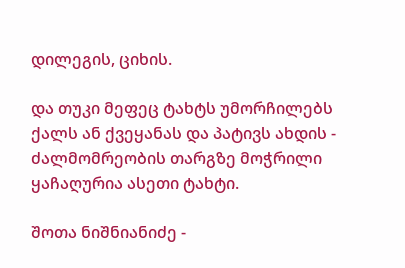დილეგის, ციხის.

და თუკი მეფეც ტახტს უმორჩილებს
ქალს ან ქვეყანას და პატივს ახდის -
ძალმომრეობის თარგზე მოჭრილი
ყაჩაღურია ასეთი ტახტი.

შოთა ნიშნიანიძე -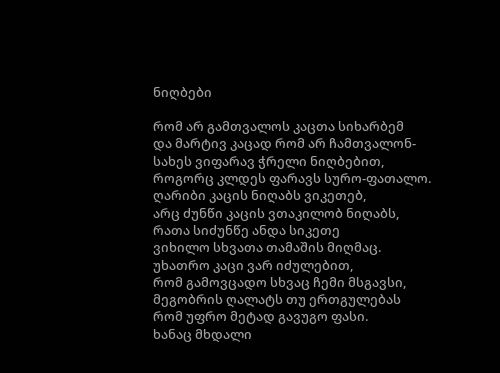ნიღბები

რომ არ გამთვალოს კაცთა სიხარბემ
და მარტივ კაცად რომ არ ჩამთვალონ-
სახეს ვიფარავ ჭრელი ნიღბებით,
როგორც კლდეს ფარავს სურო-ფათალო.
ღარიბი კაცის ნიღაბს ვიკეთებ,
არც ძუნწი კაცის ვთაკილობ ნიღაბს,
რათა სიძუნწე ანდა სიკეთე
ვიხილო სხვათა თამაშის მიღმაც.
უხათრო კაცი ვარ იძულებით,
რომ გამოვცადო სხვაც ჩემი მსგავსი,
მეგობრის ღალატს თუ ერთგულებას
რომ უფრო მეტად გავუგო ფასი.
ხანაც მხდალი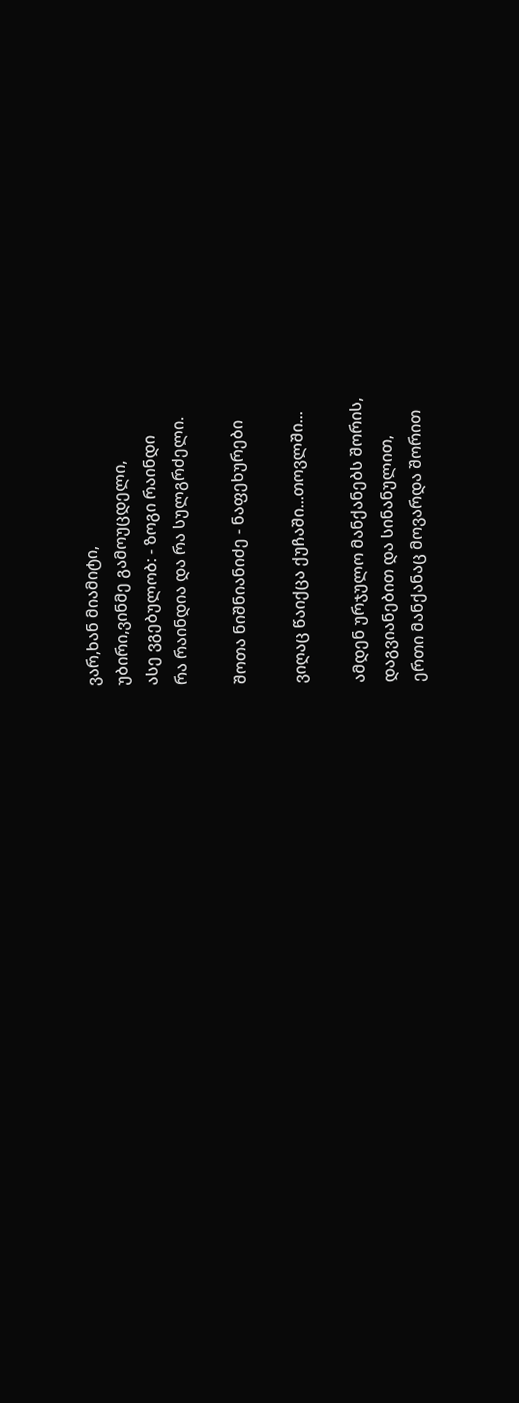ვარ,ხან მიამიტი,
უბირი,ვინმე გამოუცდელი,
ასე ვგებულობ: - ზოგი რაინდი
რა რაინდია და რა სულგრძელი.

შოთა ნიშნიანიძე - ნაფეხურები

ვიღაც წაიქცა ქუჩაში...თოვლში...

ამდენ ურჯულო მანქანებს შორის,
დაგვიანებით და სინანულით,
ერთი მანქანაც მოვარდა შორით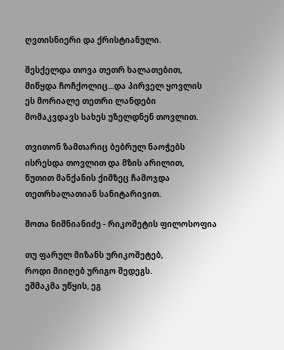ღვთისნიერი და ქრისტიანული.

შესქელდა თოვა თეთრ ხალათებით,
მიწყდა ჩოჩქოლიც...და პირველ ყოვლის
ეს მორიალე თეთრი ლანდები
მომაკვდავს სახეს უზელდნენ თოვლით.

თვითონ ზამთარიც ბებრულ ნაოჭებს
ისრესდა თოვლით და მზის არილით,
წუთით მანქანის ქიმზეც ჩამოჯდა
თეთრხალათიან სანიტარივით.

შოთა ნიშნიანიძე - რიკოშეტის ფილოსოფია

თუ ფარულ მიზანს ურიკოშეტებ,
როდი მიიღებ ურიგო შედეგს.
ეშმაკმა უწყის, ეგ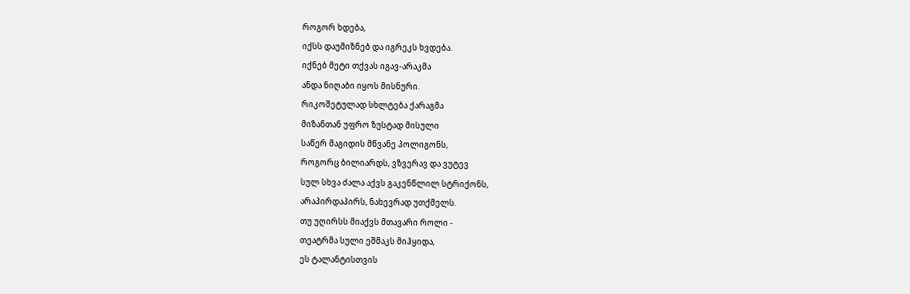როგორ ხდება,
იქსს დაუმიზნებ და იგრეკს ხვდება.
იქნებ მეტი თქვას იგავ-არაკმა
ანდა ნიღაბი იყოს მისნური.
რიკოშეტულად სხლტება ქარაგმა
მიზანთან უფრო ზუსტად მისული
საწერ მაგიდის მწვანე პოლიგონს,
როგორც ბილიარდს, ვზვერავ და ვუტევ
სულ სხვა ძალა აქვს გაკენწლილ სტრიქონს,
არაპირდაპირს, ნახევრად უთქმელს.
თუ უღირსს მიაქვს მთავარი როლი -
თეატრმა სული ეშმაკს მიჰყიდა,
ეს ტალანტისთვის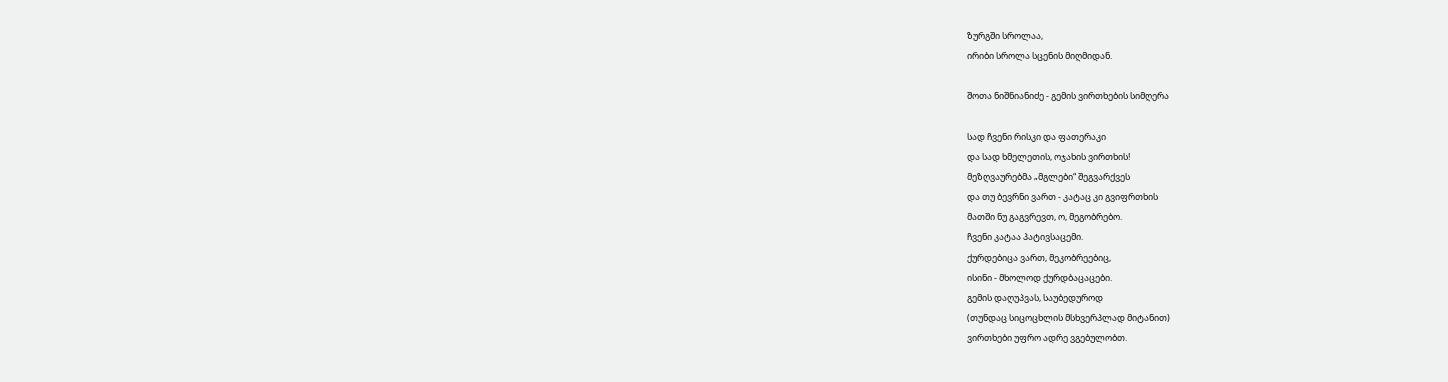ზურგში სროლაა,
ირიბი სროლა სცენის მიღმიდან.

შოთა ნიშნიანიძე - გემის ვირთხების სიმღერა

სად ჩვენი რისკი და ფათერაკი
და სად ხმელეთის, ოჯახის ვირთხის!
მეზღვაურებმა „მგლები“ შეგვარქვეს
და თუ ბევრნი ვართ - კატაც კი გვიფრთხის
მათში ნუ გაგვრევთ, ო, მეგობრებო.
ჩვენი კატაა პატივსაცემი.
ქურდებიცა ვართ, მეკობრეებიც,
ისინი - მხოლოდ ქურდბაცაცები.
გემის დაღუპვას, საუბედუროდ
(თუნდაც სიცოცხლის მსხვერპლად მიტანით)
ვირთხები უფრო ადრე ვგებულობთ.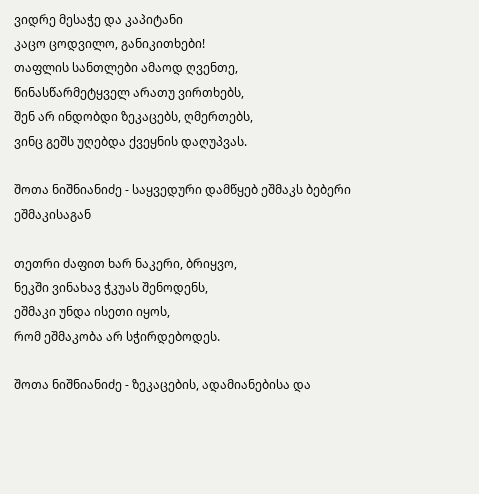ვიდრე მესაჭე და კაპიტანი
კაცო ცოდვილო, განიკითხები!
თაფლის სანთლები ამაოდ ღვენთე,
წინასწარმეტყველ არათუ ვირთხებს,
შენ არ ინდობდი ზეკაცებს, ღმერთებს,
ვინც გეშს უღებდა ქვეყნის დაღუპვას.

შოთა ნიშნიანიძე - საყვედური დამწყებ ეშმაკს ბებერი ეშმაკისაგან

თეთრი ძაფით ხარ ნაკერი, ბრიყვო,
ნეკში ვინახავ ჭკუას შენოდენს,
ეშმაკი უნდა ისეთი იყოს,
რომ ეშმაკობა არ სჭირდებოდეს.

შოთა ნიშნიანიძე - ზეკაცების, ადამიანებისა და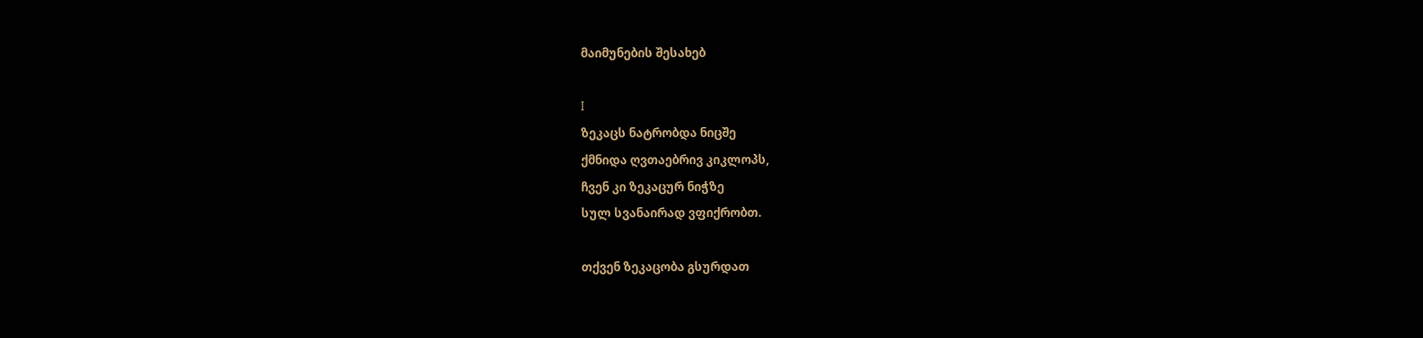მაიმუნების შესახებ

I
ზეკაცს ნატრობდა ნიცშე
ქმნიდა ღვთაებრივ კიკლოპს,
ჩვენ კი ზეკაცურ ნიჭზე
სულ სვანაირად ვფიქრობთ.

თქვენ ზეკაცობა გსურდათ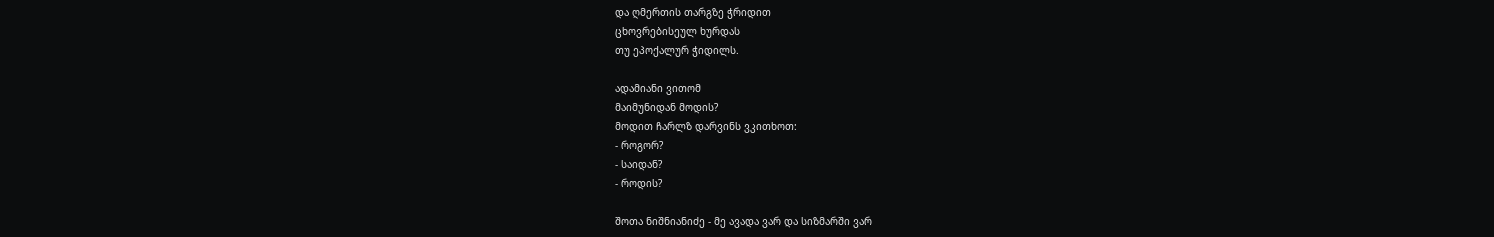და ღმერთის თარგზე ჭრიდით
ცხოვრებისეულ ხურდას
თუ ეპოქალურ ჭიდილს.

ადამიანი ვითომ
მაიმუნიდან მოდის?
მოდით ჩარლზ დარვინს ვკითხოთ:
- როგორ?
- საიდან?
- როდის?

შოთა ნიშნიანიძე - მე ავადა ვარ და სიზმარში ვარ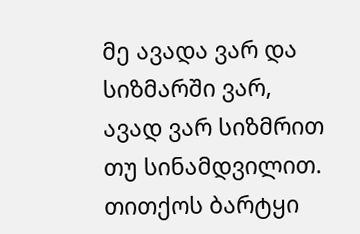მე ავადა ვარ და სიზმარში ვარ,
ავად ვარ სიზმრით თუ სინამდვილით.
თითქოს ბარტყი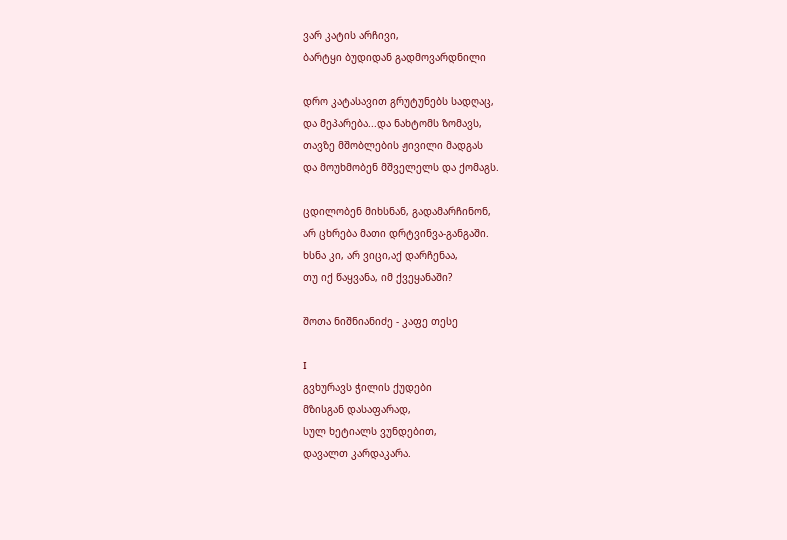ვარ კატის არჩივი,
ბარტყი ბუდიდან გადმოვარდნილი

დრო კატასავით გრუტუნებს სადღაც,
და მეპარება...და ნახტომს ზომავს,
თავზე მშობლების ჟივილი მადგას
და მოუხმობენ მშველელს და ქომაგს.

ცდილობენ მიხსნან, გადამარჩინონ,
არ ცხრება მათი დრტვინვა-განგაში.
ხსნა კი, არ ვიცი,აქ დარჩენაა,
თუ იქ წაყვანა, იმ ქვეყანაში?

შოთა ნიშნიანიძე - კაფე თესე

I
გვხურავს ჭილის ქუდები
მზისგან დასაფარად,
სულ ხეტიალს ვუნდებით,
დავალთ კარდაკარა.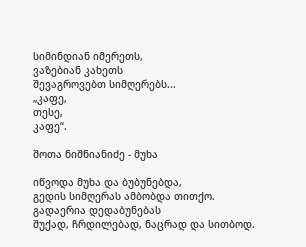სიმინდიან იმერეთს,
ვაზებიან კახეთს
შევაგროვებთ სიმღერებს...
„კაფე,
თესე,
კაფე“.

შოთა ნიშნიანიძე - მუხა

იწვოდა მუხა და ბუბუნებდა,
გედის სიმღერას ამბობდა თითქო.
გადაერია დედაბუნებას
შუქად, ჩრდილებად, ნაცრად და სითბოდ.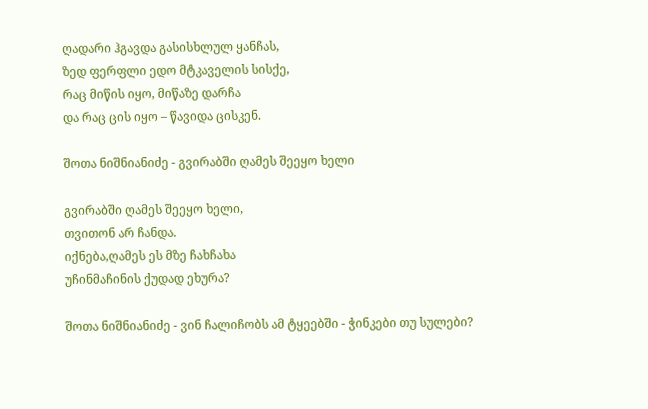ღადარი ჰგავდა გასისხლულ ყანჩას,
ზედ ფერფლი ედო მტკაველის სისქე,
რაც მიწის იყო, მიწაზე დარჩა
და რაც ცის იყო – წავიდა ცისკენ.

შოთა ნიშნიანიძე - გვირაბში ღამეს შეეყო ხელი

გვირაბში ღამეს შეეყო ხელი,
თვითონ არ ჩანდა.
იქნება,ღამეს ეს მზე ჩახჩახა
უჩინმაჩინის ქუდად ეხურა?

შოთა ნიშნიანიძე - ვინ ჩალიჩობს ამ ტყეებში - ჭინკები თუ სულები?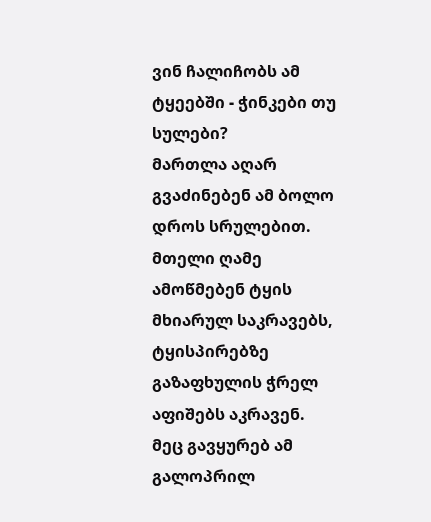ვინ ჩალიჩობს ამ ტყეებში - ჭინკები თუ სულები?
მართლა აღარ გვაძინებენ ამ ბოლო დროს სრულებით.
მთელი ღამე ამოწმებენ ტყის მხიარულ საკრავებს,
ტყისპირებზე გაზაფხულის ჭრელ აფიშებს აკრავენ.
მეც გავყურებ ამ გალოპრილ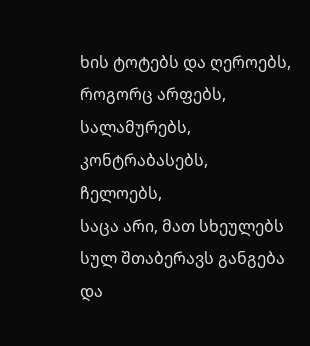ხის ტოტებს და ღეროებს,
როგორც არფებს,
სალამურებს,
კონტრაბასებს,
ჩელოებს,
საცა არი, მათ სხეულებს სულ შთაბერავს განგება
და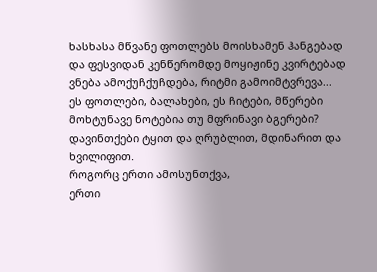ხასხასა მწვანე ფოთლებს მოისხამენ ჰანგებად
და ფესვიდან კენწერომდე მოყიჟინე კვირტებად
ვნება ამოქუჩქუჩდება, რიტმი გამოიმტვრევა...
ეს ფოთლები, ბალახები, ეს ჩიტები, მწერები
მოხტუნავე ნოტებია თუ მფრინავი ბგერები?
დავინთქები ტყით და ღრუბლით, მდინარით და ხვილიფით.
როგორც ერთი ამოსუნთქვა,
ერთი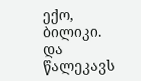ექო,
ბილიკი.
და წალეკავს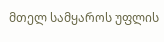მთელ სამყაროს უფლის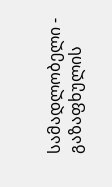სამადლობელი -
გაზაფხულის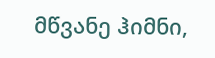მწვანე ჰიმნი,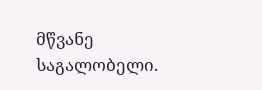მწვანე საგალობელი.